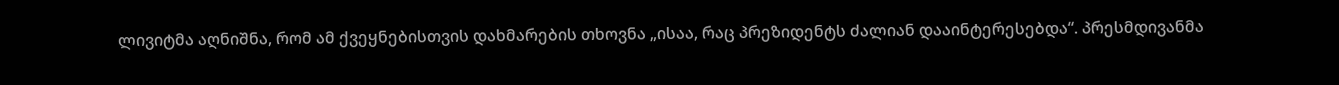ლივიტმა აღნიშნა, რომ ამ ქვეყნებისთვის დახმარების თხოვნა „ისაა, რაც პრეზიდენტს ძალიან დააინტერესებდა“. პრესმდივანმა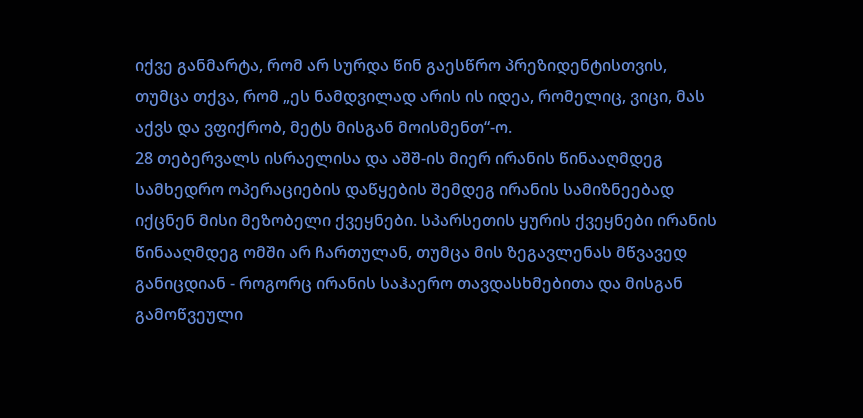იქვე განმარტა, რომ არ სურდა წინ გაესწრო პრეზიდენტისთვის, თუმცა თქვა, რომ „ეს ნამდვილად არის ის იდეა, რომელიც, ვიცი, მას აქვს და ვფიქრობ, მეტს მისგან მოისმენთ“-ო.
28 თებერვალს ისრაელისა და აშშ-ის მიერ ირანის წინააღმდეგ სამხედრო ოპერაციების დაწყების შემდეგ ირანის სამიზნეებად იქცნენ მისი მეზობელი ქვეყნები. სპარსეთის ყურის ქვეყნები ირანის წინააღმდეგ ომში არ ჩართულან, თუმცა მის ზეგავლენას მწვავედ განიცდიან - როგორც ირანის საჰაერო თავდასხმებითა და მისგან გამოწვეული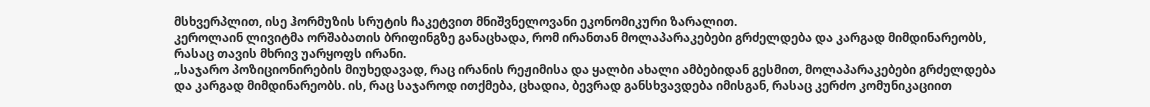მსხვერპლით, ისე ჰორმუზის სრუტის ჩაკეტვით მნიშვნელოვანი ეკონომიკური ზარალით.
კეროლაინ ლივიტმა ორშაბათის ბრიფინგზე განაცხადა, რომ ირანთან მოლაპარაკებები გრძელდება და კარგად მიმდინარეობს, რასაც თავის მხრივ უარყოფს ირანი.
„საჯარო პოზიციონირების მიუხედავად, რაც ირანის რეჟიმისა და ყალბი ახალი ამბებიდან გესმით, მოლაპარაკებები გრძელდება და კარგად მიმდინარეობს. ის, რაც საჯაროდ ითქმება, ცხადია, ბევრად განსხვავდება იმისგან, რასაც კერძო კომუნიკაციით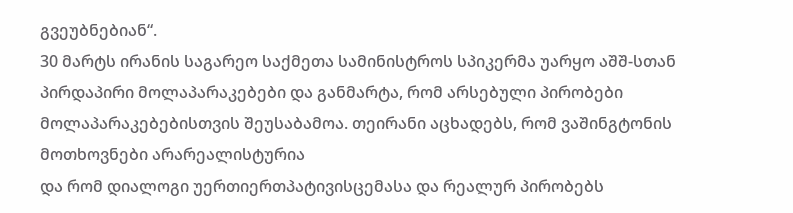გვეუბნებიან“.
30 მარტს ირანის საგარეო საქმეთა სამინისტროს სპიკერმა უარყო აშშ-სთან პირდაპირი მოლაპარაკებები და განმარტა, რომ არსებული პირობები მოლაპარაკებებისთვის შეუსაბამოა. თეირანი აცხადებს, რომ ვაშინგტონის მოთხოვნები არარეალისტურია
და რომ დიალოგი უერთიერთპატივისცემასა და რეალურ პირობებს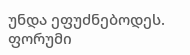უნდა ეფუძნებოდეს.
ფორუმი